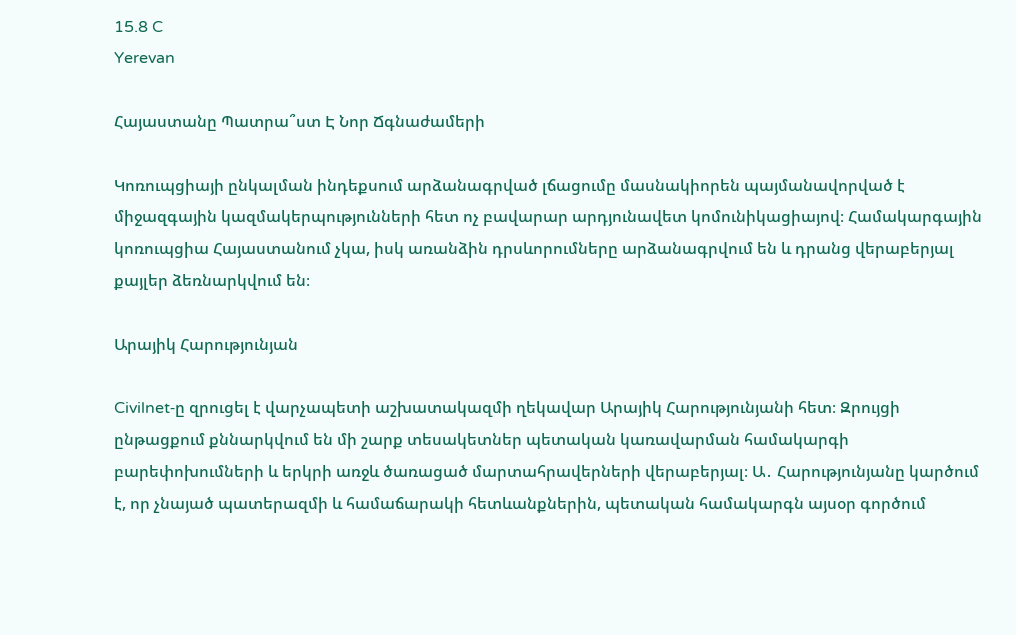15.8 C
Yerevan

Հայաստանը Պատրա՞ստ Է Նոր Ճգնաժամերի

Կոռուպցիայի ընկալման ինդեքսում արձանագրված լճացումը մասնակիորեն պայմանավորված է միջազգային կազմակերպությունների հետ ոչ բավարար արդյունավետ կոմունիկացիայով։ Համակարգային կոռուպցիա Հայաստանում չկա, իսկ առանձին դրսևորումները արձանագրվում են և դրանց վերաբերյալ քայլեր ձեռնարկվում են։

Արայիկ Հարությունյան

Civilnet‑ը զրուցել է վարչապետի աշխատակազմի ղեկավար Արայիկ Հարությունյանի հետ։ Զրույցի ընթացքում քննարկվում են մի շարք տեսակետներ պետական կառավարման համակարգի բարեփոխումների և երկրի առջև ծառացած մարտահրավերների վերաբերյալ։ Ա․ Հարությունյանը կարծում է, որ չնայած պատերազմի և համաճարակի հետևանքներին, պետական համակարգն այսօր գործում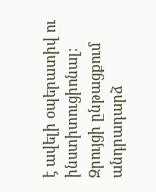է ավելի օպերատիվ ու ինստիտուցիոնալ։ Զրույցի ընթացքում անդրադարձ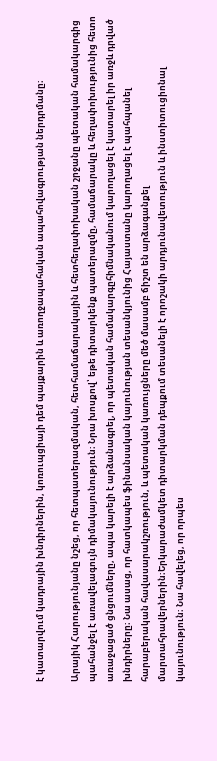է կատարվում կադրային խնդիրներին, կոռուպցիայի դեմ պայքարին և առողջապահական ապահովագրության ներդրմանը։

Արայիկ Հարությունյանը նշեց, որ հետպատերազմական, հետհամաճարակային և հետհեղափոխական շրջանը պետական համակարգից պահանջել է առավելագույն դիմակայունություն։ Նրա խոսքով՝ եթե դիտարկենք պատերազմը, համաճարակը և հեղափոխությունից հետո առաջացած ցնցումները, ապա կարելի է արձանագրել, որ պետական համակարգըհիմնականում կարողացել է կատարել իր առջև դրված խնդիրները։ Նա ասաց, որ հատկապես ֆինանսական կայունության տեսանկյունից Հայաստանը կարողացել է պահպանել հարաբերական հավասարակշռություն, և պետական կառույցները մեծ մասամբ ճիշտ են արձագանքել մարտահրավերներին։Երկարաժամկետ դիտարկման դեպքում տեսանելի է որոշակի արդյունավետություն և ինստիտուցիոնալ կայունություն։ Նա հավելեց, որ որպես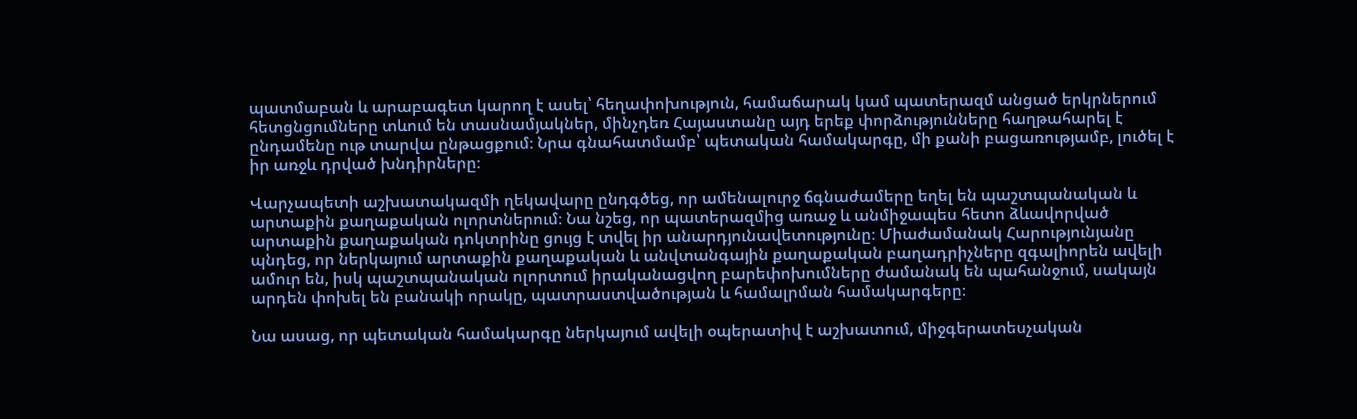պատմաբան և արաբագետ կարող է ասել՝ հեղափոխություն, համաճարակ կամ պատերազմ անցած երկրներում հետցնցումները տևում են տասնամյակներ, մինչդեռ Հայաստանը այդ երեք փորձությունները հաղթահարել է ընդամենը ութ տարվա ընթացքում։ Նրա գնահատմամբ՝ պետական համակարգը, մի քանի բացառությամբ, լուծել է իր առջև դրված խնդիրները։

Վարչապետի աշխատակազմի ղեկավարը ընդգծեց, որ ամենալուրջ ճգնաժամերը եղել են պաշտպանական և արտաքին քաղաքական ոլորտներում։ Նա նշեց, որ պատերազմից առաջ և անմիջապես հետո ձևավորված արտաքին քաղաքական դոկտրինը ցույց է տվել իր անարդյունավետությունը։ Միաժամանակ Հարությունյանը պնդեց, որ ներկայում արտաքին քաղաքական և անվտանգային քաղաքական բաղադրիչները զգալիորեն ավելի ամուր են, իսկ պաշտպանական ոլորտում իրականացվող բարեփոխումները ժամանակ են պահանջում, սակայն արդեն փոխել են բանակի որակը, պատրաստվածության և համալրման համակարգերը։

Նա ասաց, որ պետական համակարգը ներկայում ավելի օպերատիվ է աշխատում, միջգերատեսչական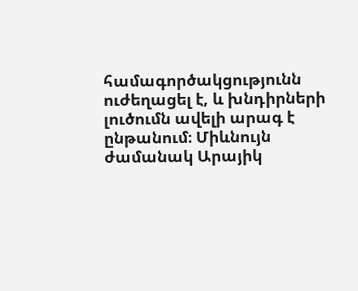համագործակցությունն ուժեղացել է, և խնդիրների լուծումն ավելի արագ է ընթանում։ Միևնույն ժամանակ Արայիկ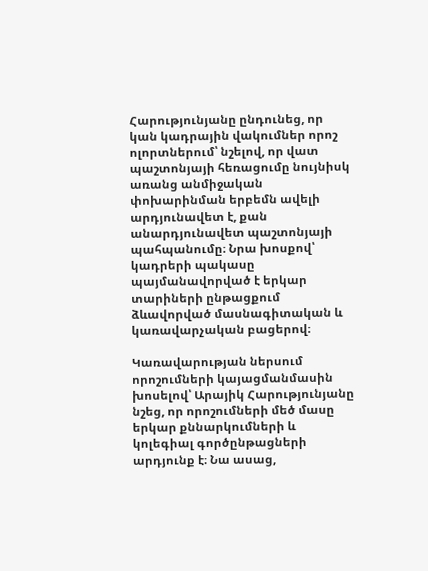Հարությունյանը ընդունեց, որ կան կադրային վակումներ որոշ ոլորտներում՝ նշելով, որ վատ պաշտոնյայի հեռացումը նույնիսկ առանց անմիջական փոխարինման երբեմն ավելի արդյունավետ է, քան անարդյունավետ պաշտոնյայի պահպանումը։ Նրա խոսքով՝ կադրերի պակասը պայմանավորված է երկար տարիների ընթացքում ձևավորված մասնագիտական և կառավարչական բացերով։

Կառավարության ներսում որոշումների կայացմանմասին խոսելով՝ Արայիկ Հարությունյանը նշեց, որ որոշումների մեծ մասը երկար քննարկումների և կոլեգիալ գործընթացների արդյունք է։ Նա ասաց,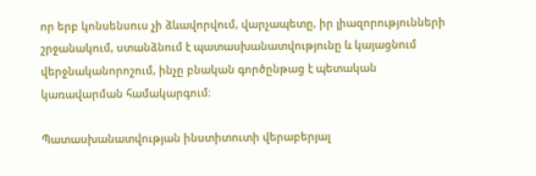որ երբ կոնսենսուս չի ձևավորվում, վարչապետը, իր լիազորությունների շրջանակում, ստանձնում է պատասխանատվությունը և կայացնում վերջնականորոշում, ինչը բնական գործընթաց է պետական կառավարման համակարգում։

Պատասխանատվության ինստիտուտի վերաբերյալ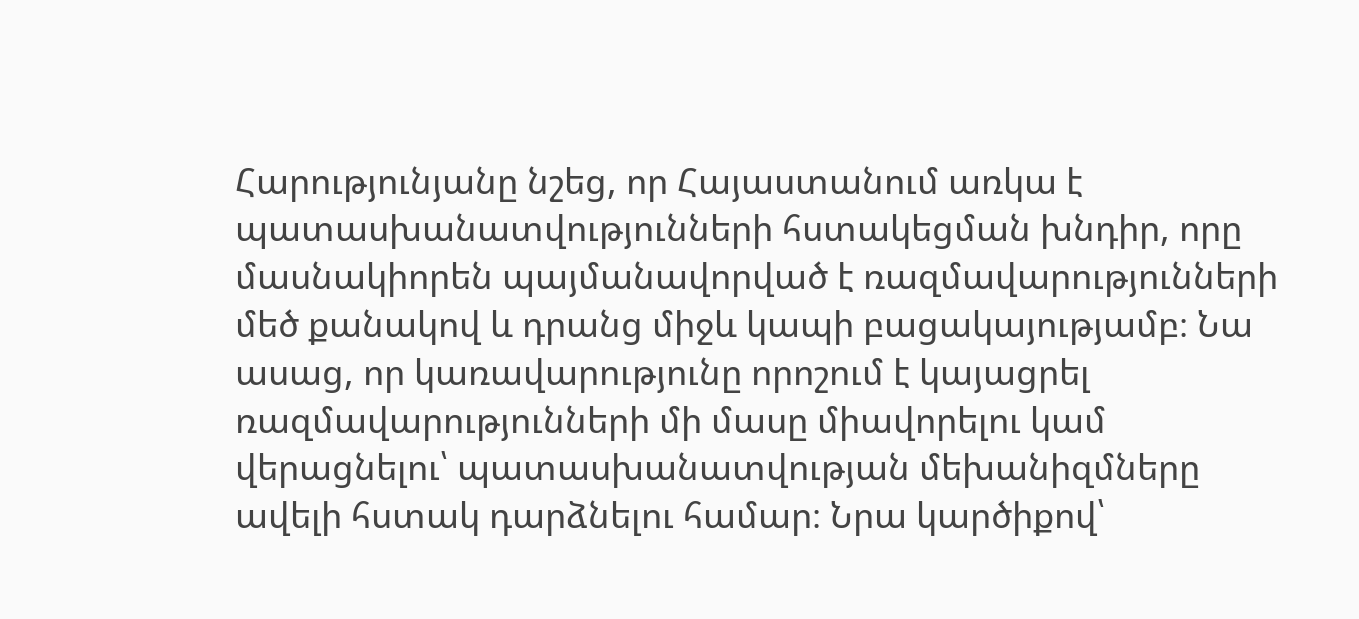Հարությունյանը նշեց, որ Հայաստանում առկա է պատասխանատվությունների հստակեցման խնդիր, որը մասնակիորեն պայմանավորված է ռազմավարությունների մեծ քանակով և դրանց միջև կապի բացակայությամբ։ Նա ասաց, որ կառավարությունը որոշում է կայացրել ռազմավարությունների մի մասը միավորելու կամ վերացնելու՝ պատասխանատվության մեխանիզմները ավելի հստակ դարձնելու համար։ Նրա կարծիքով՝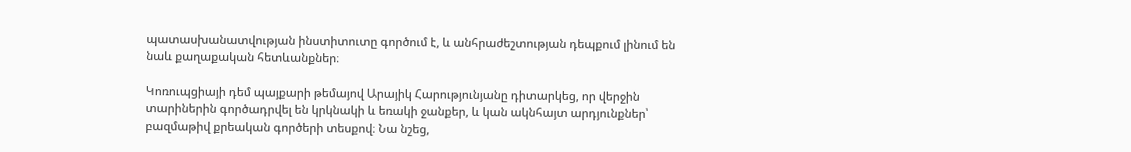պատասխանատվության ինստիտուտը գործում է, և անհրաժեշտության դեպքում լինում են նաև քաղաքական հետևանքներ։

Կոռուպցիայի դեմ պայքարի թեմայով Արայիկ Հարությունյանը դիտարկեց, որ վերջին տարիներին գործադրվել են կրկնակի և եռակի ջանքեր, և կան ակնհայտ արդյունքներ՝ բազմաթիվ քրեական գործերի տեսքով։ Նա նշեց,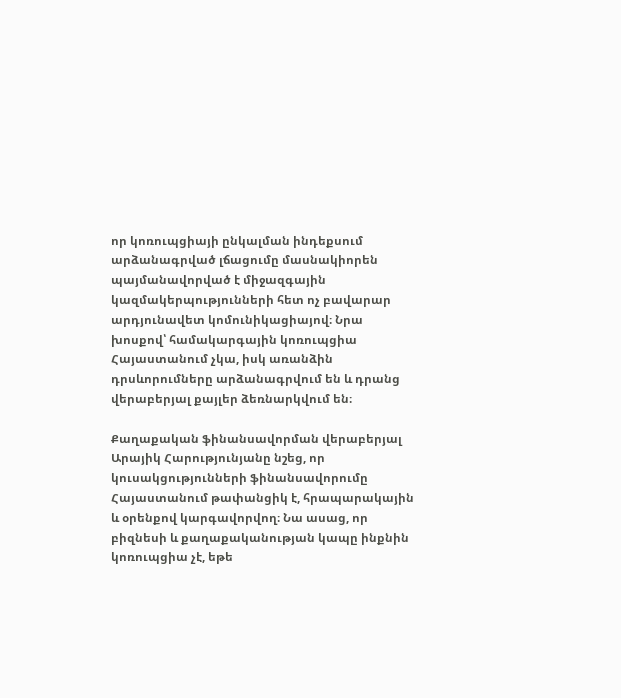որ կոռուպցիայի ընկալման ինդեքսում արձանագրված լճացումը մասնակիորեն պայմանավորված է միջազգային կազմակերպությունների հետ ոչ բավարար արդյունավետ կոմունիկացիայով։ Նրա խոսքով՝ համակարգային կոռուպցիա Հայաստանում չկա, իսկ առանձին դրսևորումները արձանագրվում են և դրանց վերաբերյալ քայլեր ձեռնարկվում են։

Քաղաքական ֆինանսավորման վերաբերյալ Արայիկ Հարությունյանը նշեց, որ կուսակցությունների ֆինանսավորումը Հայաստանում թափանցիկ է, հրապարակային և օրենքով կարգավորվող։ Նա ասաց, որ բիզնեսի և քաղաքականության կապը ինքնին կոռուպցիա չէ, եթե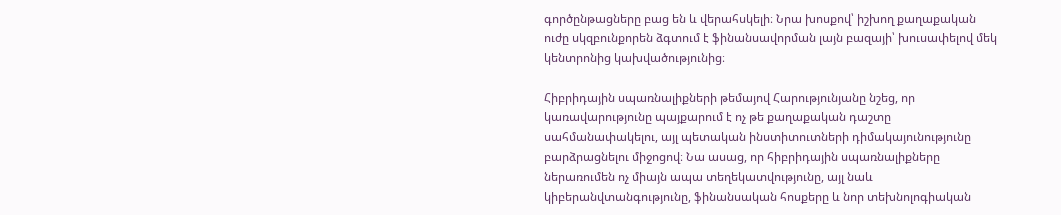գործընթացները բաց են և վերահսկելի։ Նրա խոսքով՝ իշխող քաղաքական ուժը սկզբունքորեն ձգտում է ֆինանսավորման լայն բազայի՝ խուսափելով մեկ կենտրոնից կախվածությունից։

Հիբրիդային սպառնալիքների թեմայով Հարությունյանը նշեց, որ կառավարությունը պայքարում է ոչ թե քաղաքական դաշտը սահմանափակելու, այլ պետական ինստիտուտների դիմակայունությունը բարձրացնելու միջոցով։ Նա ասաց, որ հիբրիդային սպառնալիքները ներառումեն ոչ միայն ապա տեղեկատվությունը, այլ նաև կիբերանվտանգությունը, ֆինանսական հոսքերը և նոր տեխնոլոգիական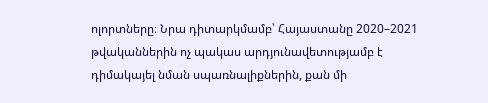ոլորտները։ Նրա դիտարկմամբ՝ Հայաստանը 2020–2021 թվականներին ոչ պակաս արդյունավետությամբ է դիմակայել նման սպառնալիքներին, քան մի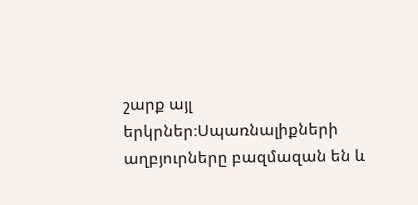շարք այլ երկրներ։Սպառնալիքների աղբյուրները բազմազան են և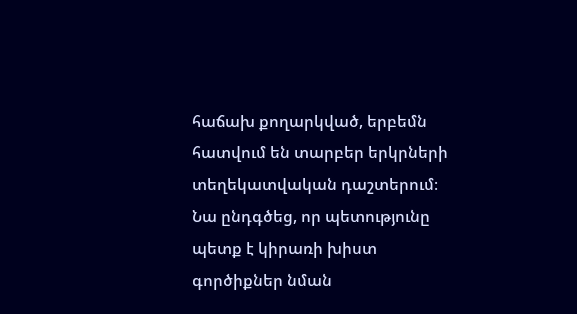հաճախ քողարկված, երբեմն հատվում են տարբեր երկրների տեղեկատվական դաշտերում։ Նա ընդգծեց, որ պետությունը պետք է կիրառի խիստ գործիքներ նման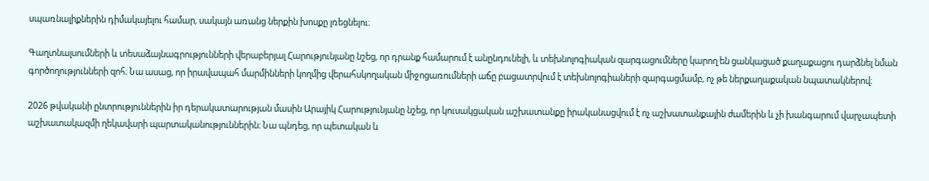սպառնալիքներին դիմակայելու համար, սակայն առանց ներքին խոսքը լռեցնելու։

Գաղտնալսումների և տեսաձայնագրությունների վերաբերյալ Հարությունյանը նշեց, որ դրանք համարում է անընդունելի, և տեխնոլոգիական զարգացումները կարող են ցանկացած քաղաքացու դարձնել նման գործողությունների զոհ։ Նա ասաց, որ իրավապահ մարմինների կողմից վերահսկողական միջոցառումների աճը բացատրվում է տեխնոլոգիաների զարգացմամբ, ոչ թե ներքաղաքական նպատակներով։

2026 թվականի ընտրություններին իր դերակատարության մասին Արայիկ Հարությունյանը նշեց, որ կուսակցական աշխատանքը իրականացվում է ոչ աշխատանքային ժամերին և չի խանգարում վարչապետի աշխատակազմի ղեկավարի պարտականություններին։ Նա պնդեց, որ պետական և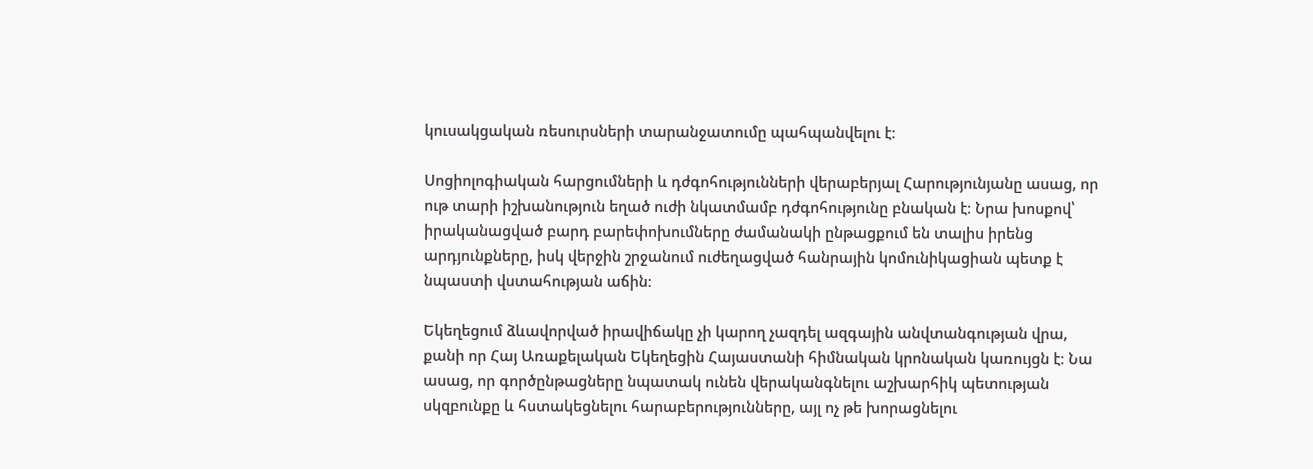կուսակցական ռեսուրսների տարանջատումը պահպանվելու է։

Սոցիոլոգիական հարցումների և դժգոհությունների վերաբերյալ Հարությունյանը ասաց, որ ութ տարի իշխանություն եղած ուժի նկատմամբ դժգոհությունը բնական է։ Նրա խոսքով՝ իրականացված բարդ բարեփոխումները ժամանակի ընթացքում են տալիս իրենց արդյունքները, իսկ վերջին շրջանում ուժեղացված հանրային կոմունիկացիան պետք է նպաստի վստահության աճին։

Եկեղեցում ձևավորված իրավիճակը չի կարող չազդել ազգային անվտանգության վրա, քանի որ Հայ Առաքելական Եկեղեցին Հայաստանի հիմնական կրոնական կառույցն է։ Նա ասաց, որ գործընթացները նպատակ ունեն վերականգնելու աշխարհիկ պետության սկզբունքը և հստակեցնելու հարաբերությունները, այլ ոչ թե խորացնելու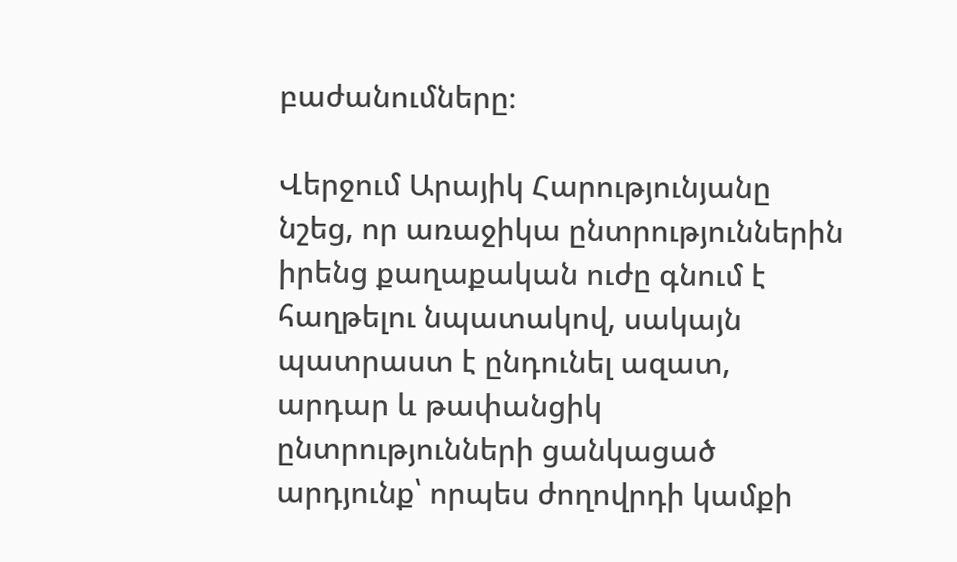բաժանումները։

Վերջում Արայիկ Հարությունյանը նշեց, որ առաջիկա ընտրություններին իրենց քաղաքական ուժը գնում է հաղթելու նպատակով, սակայն պատրաստ է ընդունել ազատ, արդար և թափանցիկ ընտրությունների ցանկացած արդյունք՝ որպես ժողովրդի կամքի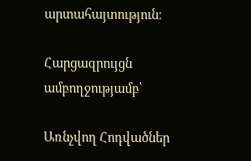արտահայտություն։

Հարցազրույցն ամբողջությամբ՝

Առնչվող Հոդվածներ